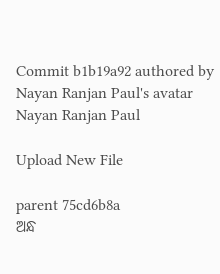Commit b1b19a92 authored by Nayan Ranjan Paul's avatar Nayan Ranjan Paul

Upload New File

parent 75cd6b8a
ଅନ୍ଧ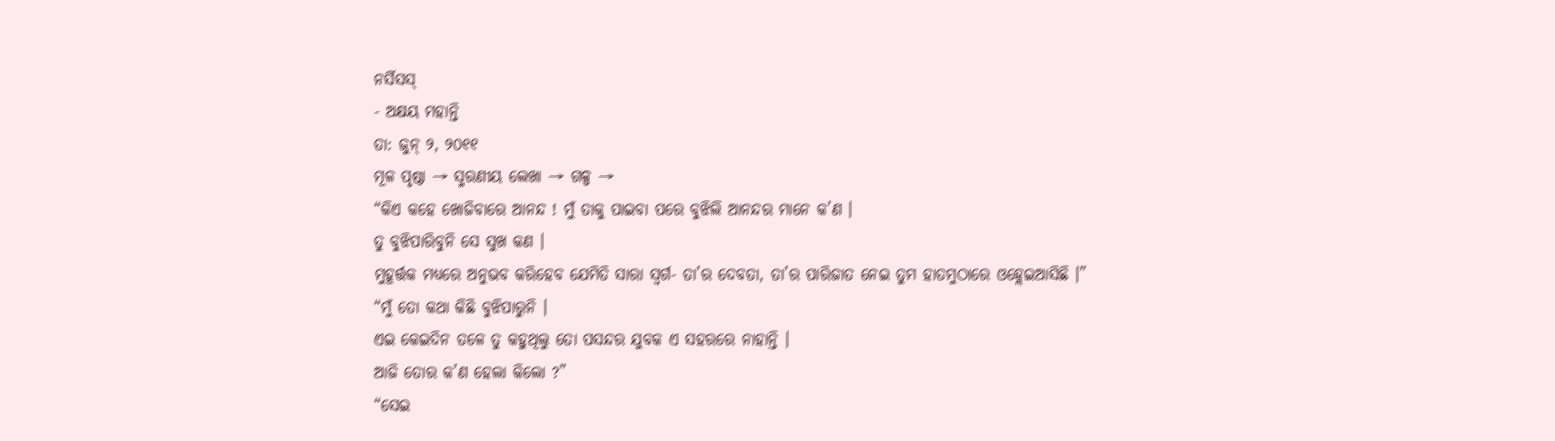ନର୍ସିସସ୍
- ଅକ୍ଷୟ ମହାନ୍ତି
ତା: ଜୁନ୍ ୨, ୨୦୧୧
ମୂଳ ପୃଷ୍ଠା → ସ୍ମରଣୀୟ ଲେଖା → ଗଳ୍ପ →
“କିଏ କହେ ଖୋଜିବାରେ ଆନନ୍ଦ ! ମୁଁ ତାକୁ ପାଇବା ପରେ ବୁଝିଲି ଆନନ୍ଦର ମାନେ କ’ଣ ।
ତୁ ବୁଝିପାରିବୁନି ସେ ସୁଖ କଣ ।
ମୁହୂର୍ତ୍ତକ ମଧ୍ୟରେ ଅନୁଭବ କରିହେବ ଯେମିତି ସାରା ସ୍ବର୍ଗ- ତା’ର ଦେବତା, ତା’ର ପାରିଜାତ ନେଇ ତୁମ ହାତମୁଠାରେ ଓହ୍ଲେଇଆସିଛି ।”
“ମୁଁ ତୋ କଥା କିଛି ବୁଝିପାରୁନି ।
ଏଇ କେଇଦିନ ତଳେ ତୁ କହୁଥିଲୁ ତୋ ପସନ୍ଦର ଯୁବକ ଏ ସହରରେ ନାହାନ୍ତି ।
ଆଜି ତୋର କ’ଣ ହେଲା କିଲୋ ?”
“ସେଇ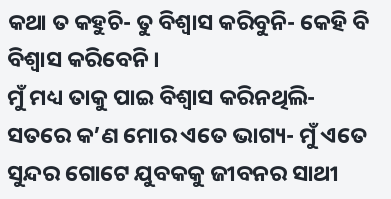କଥା ତ କହୁଚି- ତୁ ବିଶ୍ବାସ କରିବୁନି- କେହି ବି ବିଶ୍ବାସ କରିବେନି ।
ମୁଁ ମଧ୍ୟ ତାକୁ ପାଇ ବିଶ୍ବାସ କରିନଥିଲି- ସତରେ କ’ଣ ମୋର ଏତେ ଭାଗ୍ୟ- ମୁଁ ଏତେ ସୁନ୍ଦର ଗୋଟେ ଯୁବକକୁ ଜୀବନର ସାଥୀ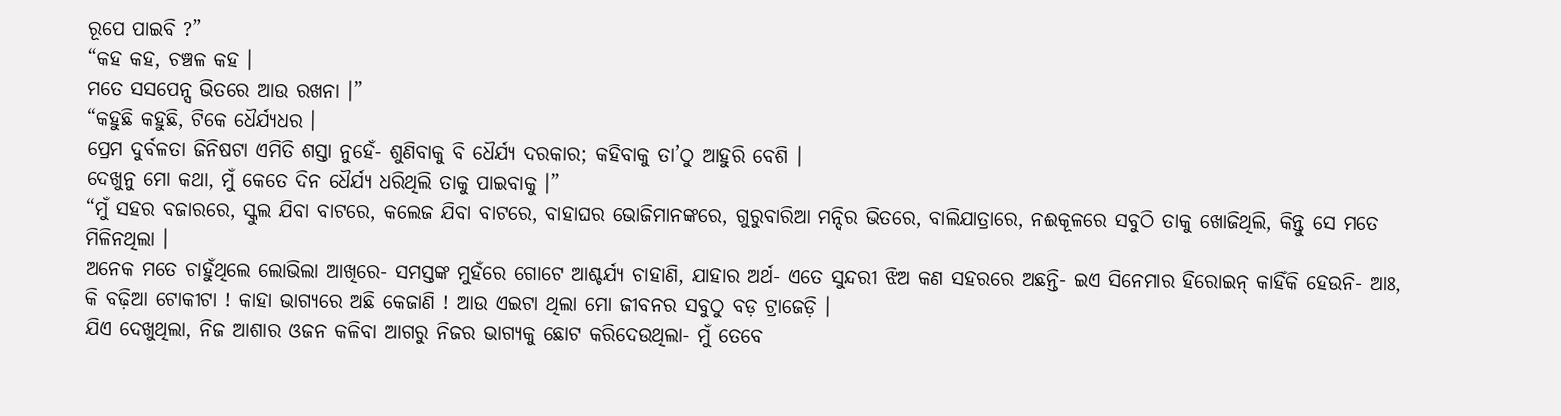ରୂପେ ପାଇବି ?”
“କହ କହ, ଚଞ୍ଚଳ କହ ।
ମତେ ସସପେନ୍ସ ଭିତରେ ଆଉ ରଖନା ।”
“କହୁଛି କହୁଛି, ଟିକେ ଧୈର୍ଯ୍ୟଧର ।
ପ୍ରେମ ଦୁର୍ବଳତା ଜିନିଷଟା ଏମିତି ଶସ୍ତା ନୁହେଁ- ଶୁଣିବାକୁ ବି ଧୈର୍ଯ୍ୟ ଦରକାର; କହିବାକୁ ତା’ଠୁ ଆହୁରି ବେଶି ।
ଦେଖୁନୁ ମୋ କଥା, ମୁଁ କେତେ ଦିନ ଧୈର୍ଯ୍ୟ ଧରିଥିଲି ତାକୁ ପାଇବାକୁ ।”
“ମୁଁ ସହର ବଜାରରେ, ସ୍କୁଲ ଯିବା ବାଟରେ, କଲେଜ ଯିବା ବାଟରେ, ବାହାଘର ଭୋଜିମାନଙ୍କରେ, ଗୁରୁବାରିଆ ମନ୍ଦିର ଭିତରେ, ବାଲିଯାତ୍ରାରେ, ନଈକୂଳରେ ସବୁଠି ତାକୁ ଖୋଜିଥିଲି, କିନ୍ତୁ ସେ ମତେ ମିଳିନଥିଲା ।
ଅନେକ ମତେ ଚାହୁଁଥିଲେ ଲୋଭିଲା ଆଖିରେ- ସମସ୍ତଙ୍କ ମୁହଁରେ ଗୋଟେ ଆଶ୍ଚର୍ଯ୍ୟ ଚାହାଣି, ଯାହାର ଅର୍ଥ- ଏତେ ସୁନ୍ଦରୀ ଝିଅ କଣ ସହରରେ ଅଛନ୍ତି- ଇଏ ସିନେମାର ହିରୋଇନ୍ କାହିଁକି ହେଉନି- ଆଃ, କି ବଢ଼ିଆ ଟୋକୀଟା ! କାହା ଭାଗ୍ୟରେ ଅଛି କେଜାଣି ! ଆଉ ଏଇଟା ଥିଲା ମୋ ଜୀବନର ସବୁଠୁ ବଡ଼ ଟ୍ରାଜେଡ଼ି ।
ଯିଏ ଦେଖୁଥିଲା, ନିଜ ଆଶାର ଓଜନ କଳିବା ଆଗରୁ ନିଜର ଭାଗ୍ୟକୁ ଛୋଟ କରିଦେଉଥିଲା- ମୁଁ ତେବେ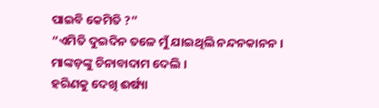ପାଇବି କେମିତି ?”
“ଏମିତି ଦୁଇଦିନ ତଳେ ମୁଁ ଯାଇଥିଲି ନନ୍ଦନକାନନ ।
ମାଙ୍କଡ଼ଙ୍କୁ ଚିନାବାଦାମ ଦେଲି ।
ହରିଣକୁ ଦେଖି ଈର୍ଷ୍ୟା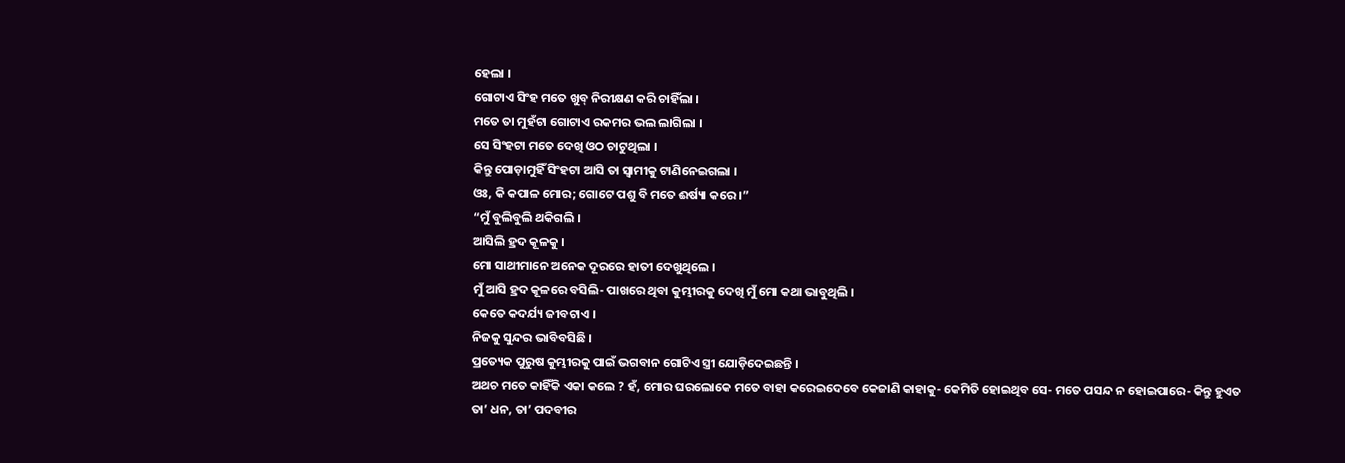ହେଲା ।
ଗୋଟାଏ ସିଂହ ମତେ ଖୁବ୍ ନିରୀକ୍ଷଣ କରି ଚାହିଁଲା ।
ମତେ ତା ମୁହଁଟା ଗୋଟାଏ ରକମର ଭଲ ଲାଗିଲା ।
ସେ ସିଂହଟା ମତେ ଦେଖି ଓଠ ଚାଟୁଥିଲା ।
କିନ୍ତୁ ପୋଡ଼ାମୁହିଁ ସିଂହଟା ଆସି ତା ସ୍ବାମୀକୁ ଟାଣିନେଇଗଲା ।
ଓଃ, କି କପାଳ ମୋର; ଗୋଟେ ପଶୁ ବି ମତେ ଈର୍ଷ୍ୟା କରେ ।”
“ମୁଁ ବୁଲିବୁଲି ଥକିଗଲି ।
ଆସିଲି ହ୍ରଦ କୂଳକୁ ।
ମୋ ସାଥୀମାନେ ଅନେକ ଦୂରରେ ହାତୀ ଦେଖୁଥିଲେ ।
ମୁଁ ଆସି ହ୍ରଦ କୂଳରେ ବସିଲି- ପାଖରେ ଥିବା କୁମ୍ଭୀରକୁ ଦେଖି ମୁଁ ମୋ କଥା ଭାବୁଥିଲି ।
କେତେ କଦର୍ଯ୍ୟ ଜୀବଟାଏ ।
ନିଜକୁ ସୁନ୍ଦର ଭାବିବସିଛି ।
ପ୍ରତ୍ୟେକ ପୁରୁଷ କୁମ୍ଭୀରକୁ ପାଇଁ ଭଗବାନ ଗୋଟିଏ ସ୍ତ୍ରୀ ଯୋଡ଼ିଦେଇଛନ୍ତି ।
ଅଥଚ ମତେ କାହିଁକି ଏକା କଲେ ? ହଁ, ମୋର ଘରଲୋକେ ମତେ ବାହା କରେଇଦେବେ କେଜାଣି କାହାକୁ- କେମିତି ହୋଇଥିବ ସେ- ମତେ ପସନ୍ଦ ନ ହୋଇପାରେ- କିନ୍ତୁ ହୁଏତ ତା’ ଧନ, ତା’ ପଦବୀର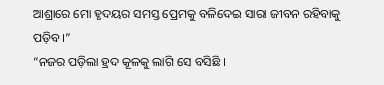ଆଶ୍ରାରେ ମୋ ହୃଦୟର ସମସ୍ତ ପ୍ରେମକୁ ବଳିଦେଇ ସାରା ଜୀବନ ରହିବାକୁ ପଡ଼ିବ ।”
“ନଜର ପଡ଼ିଲା ହ୍ରଦ କୂଳକୁ ଲାଗି ସେ ବସିଛି ।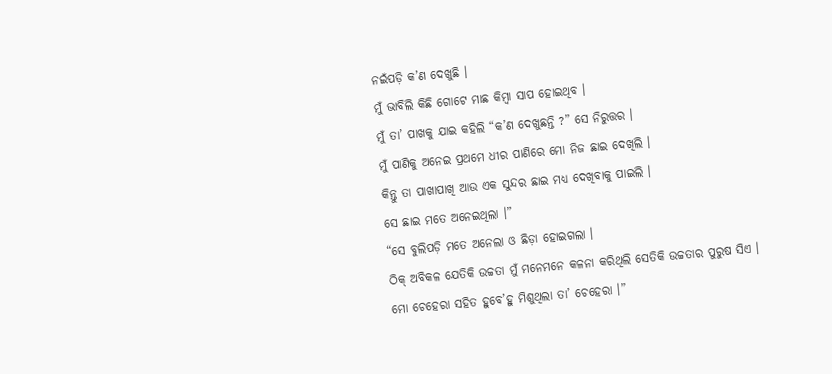ନଇଁପଡ଼ି କ’ଣ ଦେଖୁଛି ।
ମୁଁ ଭାବିଲି କିଛି ଗୋଟେ ମାଛ କିମ୍ବା ସାପ ହୋଇଥିବ ।
ମୁଁ ତା’ ପାଖକୁ ଯାଇ କହିଲି “କ’ଣ ଦେଖୁଛନ୍ତି ?” ସେ ନିରୁତ୍ତର ।
ମୁଁ ପାଣିକୁ ଅନେଇ ପ୍ରଥମେ ଧୀର ପାଣିରେ ମୋ ନିଜ ଛାଇ ଦେଖିଲି ।
କିନ୍ତୁ ତା ପାଖାପାଖି ଆଉ ଏକ ସୁନ୍ଦର ଛାଇ ମଧ୍ୟ ଦେଖିବାକୁ ପାଇଲି ।
ସେ ଛାଇ ମତେ ଅନେଇଥିଲା ।”
“ସେ ବୁଲିପଡ଼ି ମତେ ଅନେଲା ଓ ଛିଡ଼ା ହୋଇଗଲା ।
ଠିକ୍ ଅବିକଳ ଯେତିକି ଉଚ୍ଚତା ମୁଁ ମନେମନେ କଳନା କରିଥିଲି ସେତିକି ଉଚ୍ଚତାର ପୁରୁଷ ସିଏ ।
ମୋ ଚେହେରା ସହିତ ହୁବେ’ହୁ ମିଶୁଥିଲା ତା’ ଚେହେରା ।”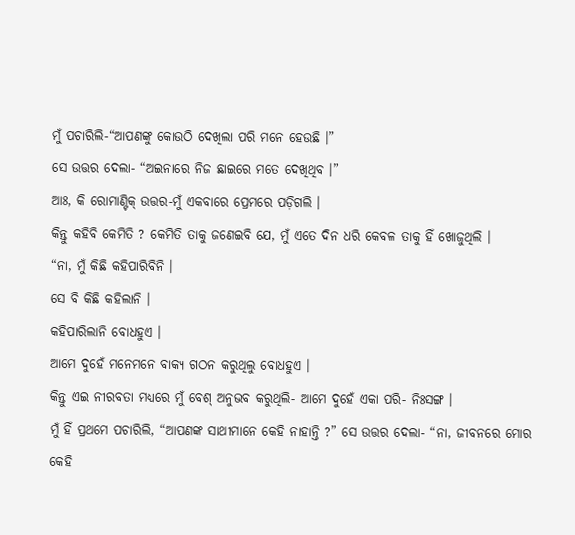ମୁଁ ପଚାରିଲି-“ଆପଣଙ୍କୁ କୋଉଠି ଦେଖିଲା ପରି ମନେ ହେଉଛି ।”
ସେ ଉତ୍ତର ଦେଲା- “ଅଇନାରେ ନିଜ ଛାଇରେ ମତେ ଦେଖିଥିବ ।”
ଆଃ, କି ରୋମାଣ୍ଟିକ୍ ଉତ୍ତର-ମୁଁ ଏକବାରେ ପ୍ରେମରେ ପଡ଼ିଗଲି ।
କିନ୍ତୁ କହିବି କେମିତି ? କେମିତି ତାକୁ ଜଣେଇବି ଯେ, ମୁଁ ଏତେ ଦିନ ଧରି କେବଳ ତାକୁ ହିଁ ଖୋଜୁଥିଲି ।
“ନା, ମୁଁ କିଛି କହିପାରିବିନି ।
ସେ ବି କିଛି କହିଲାନି ।
କହିପାରିଲାନି ବୋଧହୁଏ ।
ଆମେ ଦୁହେଁ ମନେମନେ ବାକ୍ୟ ଗଠନ କରୁଥିଲୁ ବୋଧହୁଏ ।
କିନ୍ତୁ ଏଇ ନୀରବତା ମଧ୍ୟରେ ମୁଁ ବେଶ୍ ଅନୁଭବ କରୁଥିଲି- ଆମେ ଦୁହେଁ ଏକା ପରି- ନିଃସଙ୍ଗ ।
ମୁଁ ହିଁ ପ୍ରଥମେ ପଚାରିଲି, “ଆପଣଙ୍କ ସାଥୀମାନେ କେହି ନାହାନ୍ତି ?” ସେ ଉତ୍ତର ଦେଲା- “ନା, ଜୀବନରେ ମୋର କେହି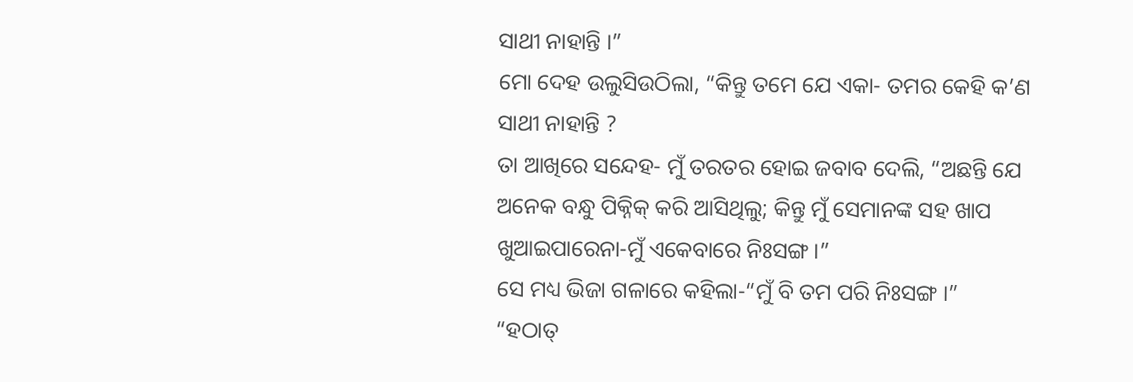ସାଥୀ ନାହାନ୍ତି ।”
ମୋ ଦେହ ଉଲୁସିଉଠିଲା, “କିନ୍ତୁ ତମେ ଯେ ଏକା- ତମର କେହି କ’ଣ ସାଥୀ ନାହାନ୍ତି ?
ତା ଆଖିରେ ସନ୍ଦେହ- ମୁଁ ତରତର ହୋଇ ଜବାବ ଦେଲି, “ଅଛନ୍ତି ଯେ ଅନେକ ବନ୍ଧୁ ପିକ୍ନିକ୍ କରି ଆସିଥିଲୁ; କିନ୍ତୁ ମୁଁ ସେମାନଙ୍କ ସହ ଖାପ ଖୁଆଇପାରେନା-ମୁଁ ଏକେବାରେ ନିଃସଙ୍ଗ ।”
ସେ ମଧ୍ୟ ଭିଜା ଗଳାରେ କହିଲା-“ମୁଁ ବି ତମ ପରି ନିଃସଙ୍ଗ ।”
“ହଠାତ୍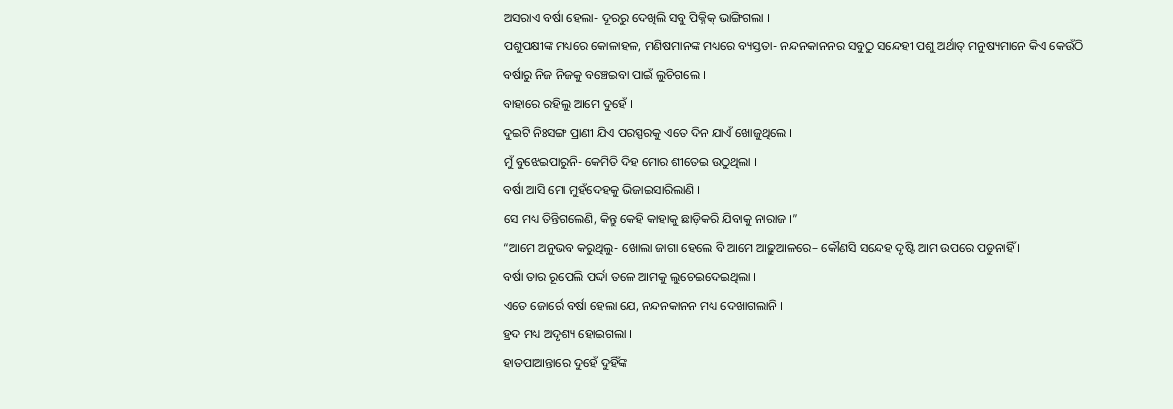ଅସରାଏ ବର୍ଷା ହେଲା- ଦୂରରୁ ଦେଖିଲି ସବୁ ପିକ୍ନିକ୍ ଭାଙ୍ଗିଗଲା ।
ପଶୁପକ୍ଷୀଙ୍କ ମଧ୍ୟରେ କୋଳାହଳ, ମଣିଷମାନଙ୍କ ମଧ୍ୟରେ ବ୍ୟସ୍ତତା- ନନ୍ଦନକାନନର ସବୁଠୁ ସନ୍ଦେହୀ ପଶୁ ଅର୍ଥାତ୍ ମନୁଷ୍ୟମାନେ କିଏ କେଉଁଠି ବର୍ଷାରୁ ନିଜ ନିଜକୁ ବଞ୍ଚେଇବା ପାଇଁ ଲୁଚିଗଲେ ।
ବାହାରେ ରହିଲୁ ଆମେ ଦୁହେଁ ।
ଦୁଇଟି ନିଃସଙ୍ଗ ପ୍ରାଣୀ ଯିଏ ପରସ୍ପରକୁ ଏତେ ଦିନ ଯାଏଁ ଖୋଜୁଥିଲେ ।
ମୁଁ ବୁଝେଇପାରୁନି- କେମିତି ଦିହ ମୋର ଶୀତେଇ ଉଠୁଥିଲା ।
ବର୍ଷା ଆସି ମୋ ମୁହଁଦେହକୁ ଭିଜାଇସାରିଲାଣି ।
ସେ ମଧ୍ୟ ତିନ୍ତିଗଲେଣି, କିନ୍ତୁ କେହି କାହାକୁ ଛାଡ଼ିକରି ଯିବାକୁ ନାରାଜ ।”
“ଆମେ ଅନୁଭବ କରୁଥିଲୁ- ଖୋଲା ଜାଗା ହେଲେ ବି ଆମେ ଆଢ଼ୁଆଳରେ– କୌଣସି ସନ୍ଦେହ ଦୃଷ୍ଟି ଆମ ଉପରେ ପଡୁନାହିଁ ।
ବର୍ଷା ତାର ରୂପେଲି ପର୍ଦ୍ଦା ତଳେ ଆମକୁ ଲୁଚେଇଦେଇଥିଲା ।
ଏତେ ଜୋର୍ରେ ବର୍ଷା ହେଲା ଯେ, ନନ୍ଦନକାନନ ମଧ୍ୟ ଦେଖାଗଲାନି ।
ହ୍ରଦ ମଧ୍ୟ ଅଦୃଶ୍ୟ ହୋଇଗଲା ।
ହାତପାଆନ୍ତାରେ ଦୁହେଁ ଦୁହିଁଙ୍କ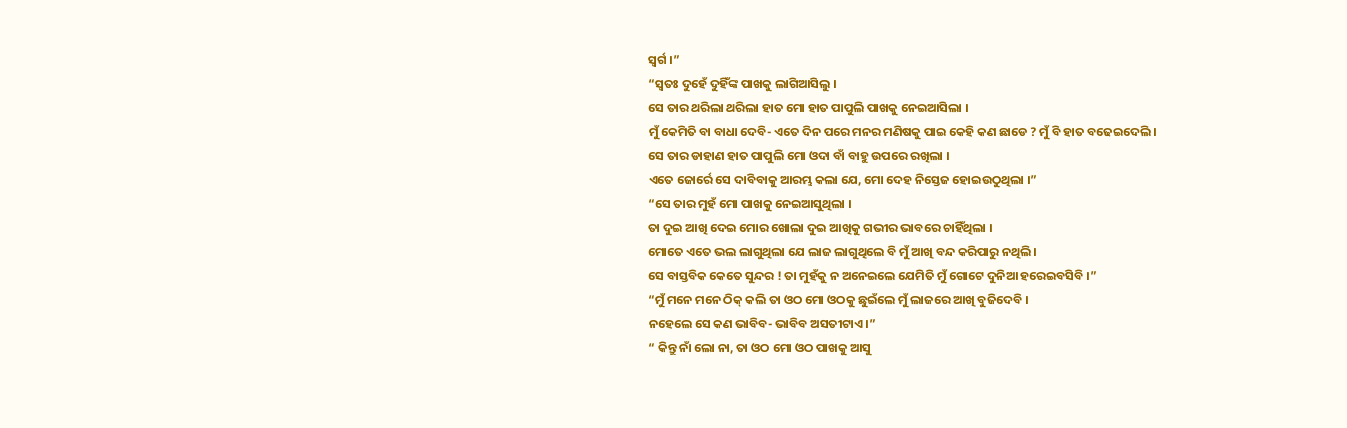ସ୍ବର୍ଗ ।”
“ସ୍ବତଃ ଦୁହେଁ ଦୁହିଁଙ୍କ ପାଖକୁ ଲାଗିଆସିଲୁ ।
ସେ ତାର ଥରିଲା ଥରିଲା ହାତ ମୋ ହାତ ପାପୁଲି ପାଖକୁ ନେଇଆସିଲା ।
ମୁଁ କେମିତି ବା ବାଧା ଦେବି- ଏତେ ଦିନ ପରେ ମନର ମଣିଷକୁ ପାଇ କେହି କଣ ଛାଡେ ? ମୁଁ ବି ହାତ ବଢେଇଦେଲି ।
ସେ ତାର ଡାହାଣ ହାତ ପାପୁଲି ମୋ ଓଦା ବାଁ ବାହୁ ଉପରେ ରଖିଲା ।
ଏତେ ଜୋର୍ରେ ସେ ଦାବିବାକୁ ଆରମ୍ଭ କଲା ଯେ, ମୋ ଦେହ ନିସ୍ତେଜ ହୋଇଉଠୁଥିଲା ।”
“ସେ ତାର ମୁହଁ ମୋ ପାଖକୁ ନେଇଆସୁଥିଲା ।
ତା ଦୁଇ ଆଖି ଦେଇ ମୋର ଖୋଲା ଦୁଇ ଆଖିକୁ ଗଭୀର ଭାବରେ ଚାହିଁଥିଲା ।
ମୋତେ ଏତେ ଭଲ ଲାଗୁଥିଲା ଯେ ଲାଜ ଲାଗୁଥିଲେ ବି ମୁଁ ଆଖି ବନ୍ଦ କରିପାରୁ ନଥିଲି ।
ସେ ବାସ୍ତବିକ କେତେ ସୁନ୍ଦର ! ତା ମୁହଁକୁ ନ ଅନେଇଲେ ଯେମିତି ମୁଁ ଗୋଟେ ଦୁନିଆ ହରେଇବସିବି ।”
“ମୁଁ ମନେ ମନେ ଠିକ୍ କଲି ତା ଓଠ ମୋ ଓଠକୁ ଛୁଇଁଲେ ମୁଁ ଲାଜରେ ଆଖି ବୁଜିଦେବି ।
ନହେଲେ ସେ କଣ ଭାବିବ- ଭାବିବ ଅସତୀଟାଏ ।”
“ କିନ୍ତୁ ନାଁ ଲୋ ନା, ତା ଓଠ ମୋ ଓଠ ପାଖକୁ ଆସୁ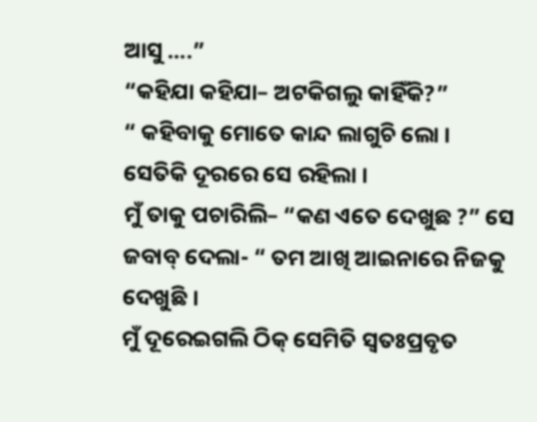ଆସୁ ….”
“କହିଯା କହିଯା– ଅଟକିଗଲୁ କାହିଁକି?”
“ କହିବାକୁ ମୋତେ କାନ୍ଦ ଲାଗୁଚି ଲୋ ।
ସେତିକି ଦୂରରେ ସେ ରହିଲା ।
ମୁଁ ତାକୁ ପଚାରିଲି– “କଣ ଏତେ ଦେଖୁଛ ?” ସେ ଜବାବ୍ ଦେଲା- “ ତମ ଆଖି ଆଇନାରେ ନିଜକୁ ଦେଖୁଛି ।
ମୁଁ ଦୂରେଇଗଲି ଠିକ୍ ସେମିତି ସ୍ବତଃପ୍ରବୃତ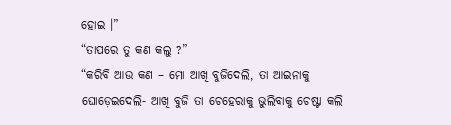ହୋଇ ।”
“ତାପରେ ତୁ କଣ କଲୁ ?”
“କରିବି ଆଉ କଣ – ମୋ ଆଖି ବୁଜିଦେଲି, ତା ଆଇନାକୁ ଘୋଡ଼େଇଦେଲି- ଆଖି ବୁଜି ତା ଚେହେରାକୁ ଭୁଲିବାକୁ ଚେଷ୍ଟା କଲି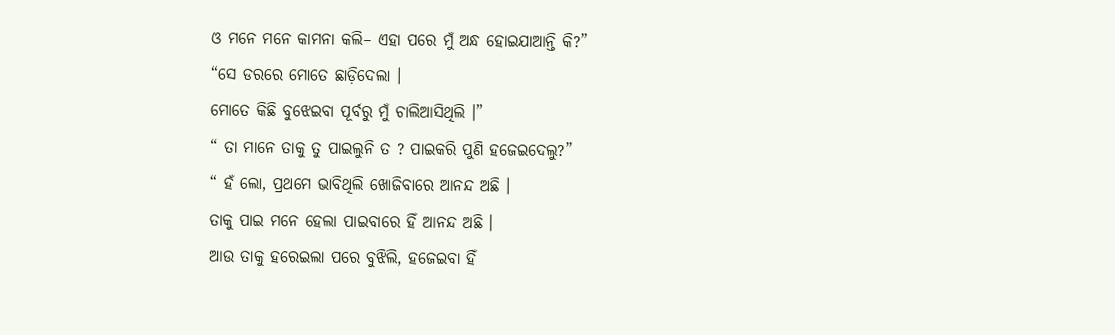ଓ ମନେ ମନେ କାମନା କଲି– ଏହା ପରେ ମୁଁ ଅନ୍ଧ ହୋଇଯାଆନ୍ତି କି?”
“ସେ ଡରରେ ମୋତେ ଛାଡ଼ିଦେଲା ।
ମୋତେ କିଛି ବୁଝେଇବା ପୂର୍ବରୁ ମୁଁ ଚାଲିଆସିଥିଲି ।”
“ ତା ମାନେ ତାକୁ ତୁ ପାଇଲୁନି ତ ? ପାଇକରି ପୁଣି ହଜେଇଦେଲୁ?”
“ ହଁ ଲୋ, ପ୍ରଥମେ ଭାବିଥିଲି ଖୋଜିବାରେ ଆନନ୍ଦ ଅଛି ।
ତାକୁ ପାଇ ମନେ ହେଲା ପାଇବାରେ ହିଁ ଆନନ୍ଦ ଅଛି ।
ଆଉ ତାକୁ ହରେଇଲା ପରେ ବୁଝିଲି, ହଜେଇବା ହିଁ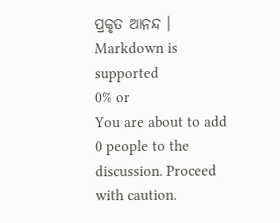ପ୍ରକୃତ ଆନନ୍ଦ ।
Markdown is supported
0% or
You are about to add 0 people to the discussion. Proceed with caution.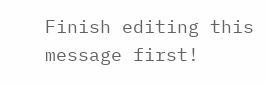Finish editing this message first!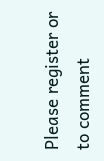Please register or to comment